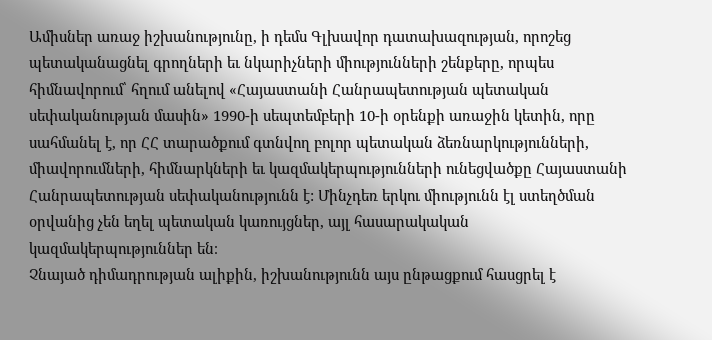Ամիսներ առաջ իշխանությունը, ի դեմս Գլխավոր դատախազության, որոշեց պետականացնել գրողների եւ նկարիչների միությունների շենքերը, որպես հիմնավորում՝ հղում անելով «Հայաստանի Հանրապետության պետական սեփականության մասին» 1990-ի սեպտեմբերի 10-ի օրենքի առաջին կետին, որը սահմանել է, որ ՀՀ տարածքում գտնվող բոլոր պետական ձեռնարկությունների, միավորումների, հիմնարկների եւ կազմակերպությունների ունեցվածքը Հայաստանի Հանրապետության սեփականությունն է: Մինչդեռ երկու միությունն էլ ստեղծման օրվանից չեն եղել պետական կառույցներ, այլ հասարակական կազմակերպություններ են։
Չնայած դիմադրության ալիքին, իշխանությունն այս ընթացքում հասցրել է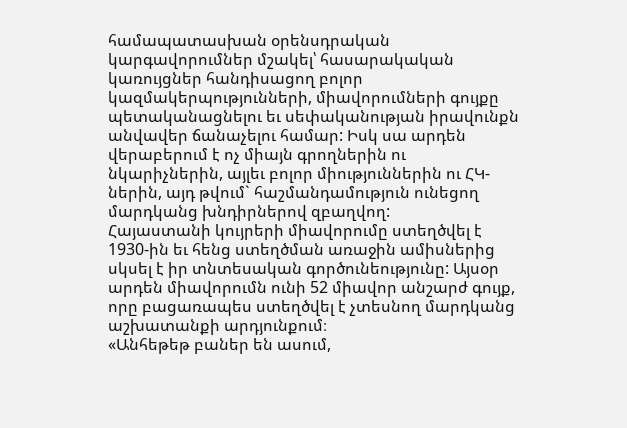համապատասխան օրենսդրական կարգավորումներ մշակել՝ հասարակական կառույցներ հանդիսացող բոլոր կազմակերպությունների, միավորումների գույքը պետականացնելու եւ սեփականության իրավունքն անվավեր ճանաչելու համար: Իսկ սա արդեն վերաբերում է ոչ միայն գրողներին ու նկարիչներին, այլեւ բոլոր միություններին ու ՀԿ-ներին, այդ թվում` հաշմանդամություն ունեցող մարդկանց խնդիրներով զբաղվող:
Հայաստանի կույրերի միավորումը ստեղծվել է 1930-ին եւ հենց ստեղծման առաջին ամիսներից սկսել է իր տնտեսական գործունեությունը: Այսօր արդեն միավորումն ունի 52 միավոր անշարժ գույք, որը բացառապես ստեղծվել է չտեսնող մարդկանց աշխատանքի արդյունքում։
«Անհեթեթ բաներ են ասում,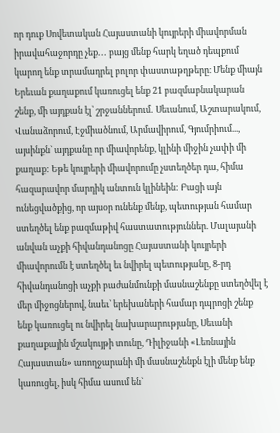որ դուք Սովետական Հայաստանի կույրերի միավորման իրավահաջորդը չեք․․․ բայց մենք հարկ եղած դեպքում կարող ենք տրամադրել բոլոր փաստաթղթերը։ Մենք միայն Երեւան քաղաքում կառուցել ենք 21 բազմաբնակարան շենք, մի այդքան էլ՝ շրջաններում․ Սեւանում, Աշտարակում, Վանաձորում, Էջմիածնում, Արմավիրում, Գյումրիում..., այսինքն` այդքանը որ միավորենք, կլինի միջին չափի մի քաղաք: Եթե կույրերի միավորումը չստեղծեր դա, հիմա հազարավոր մարդիկ անտուն կլինեին: Բացի այն ունեցվածքից, որ այսօր ունենք մենք, պետության համար ստեղծել ենք բազմաթիվ հաստատություններ. Մալայանի անվան աչքի հիվանդանոցը Հայաստանի կույրերի միավորումն է ստեղծել եւ նվիրել պետությանը, 8-րդ հիվանդանոցի աչքի բաժանմունքի մասնաշենքը ստեղծվել է մեր միջոցներով, նաեւ՝ երեխաների համար դպրոցի շենք ենք կառուցել ու նվիրել նախարարությանը, Սեւանի քաղաքային մշակույթի տունը, Դիլիջանի «Լեռնային Հայաստան» առողջարանի մի մասնաշենքն էլի մենք ենք կառուցել, իսկ հիմա ասում են`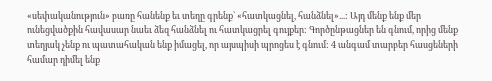«սեփականություն» բառը հանենք եւ տեղը գրենք` «հատկացնել, հանձնել»...: Այդ մենք ենք մեր ունեցվածքին հավասար նաեւ ձեզ հանձնել ու հատկացրել գույքեր: Գործընթացներ են գնում, որից մենք տեղյակ չենք ու պատահական ենք իմացել, որ այսպիսի պրոցես է գնում: 4 անգամ տարբեր հասցեների համար դիմել ենք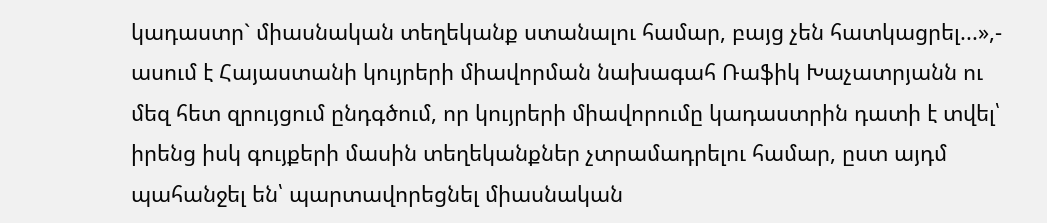կադաստր` միասնական տեղեկանք ստանալու համար, բայց չեն հատկացրել...»,- ասում է Հայաստանի կույրերի միավորման նախագահ Ռաֆիկ Խաչատրյանն ու մեզ հետ զրույցում ընդգծում, որ կույրերի միավորումը կադաստրին դատի է տվել՝ իրենց իսկ գույքերի մասին տեղեկանքներ չտրամադրելու համար, ըստ այդմ պահանջել են՝ պարտավորեցնել միասնական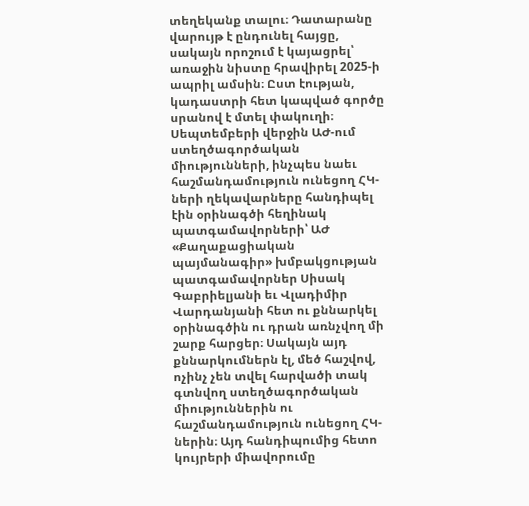տեղեկանք տալու։ Դատարանը վարույթ է ընդունել հայցը, սակայն որոշում է կայացրել՝ առաջին նիստը հրավիրել 2025-ի ապրիլ ամսին։ Ըստ էության, կադաստրի հետ կապված գործը սրանով է մտել փակուղի։
Սեպտեմբերի վերջին ԱԺ-ում ստեղծագործական միությունների, ինչպես նաեւ հաշմանդամություն ունեցող ՀԿ-ների ղեկավարները հանդիպել էին օրինագծի հեղինակ պատգամավորների՝ ԱԺ «Քաղաքացիական պայմանագիր» խմբակցության պատգամավորներ Սիսակ Գաբրիելյանի եւ Վլադիմիր Վարդանյանի հետ ու քննարկել օրինագծին ու դրան առնչվող մի շարք հարցեր։ Սակայն այդ քննարկումներն էլ, մեծ հաշվով, ոչինչ չեն տվել հարվածի տակ գտնվող ստեղծագործական միություններին ու հաշմանդամություն ունեցող ՀԿ-ներին։ Այդ հանդիպումից հետո կույրերի միավորումը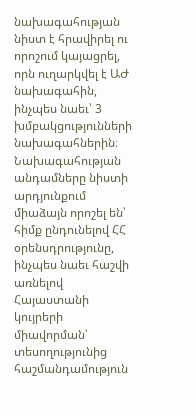նախագահության նիստ է հրավիրել ու որոշում կայացրել, որն ուղարկվել է ԱԺ նախագահին, ինչպես նաեւ՝ 3 խմբակցությունների նախագահներին։
Նախագահության անդամները նիստի արդյունքում միաձայն որոշել են՝ հիմք ընդունելով ՀՀ օրենսդրությունը, ինչպես նաեւ հաշվի առնելով Հայաստանի կույրերի միավորման՝ տեսողությունից հաշմանդամություն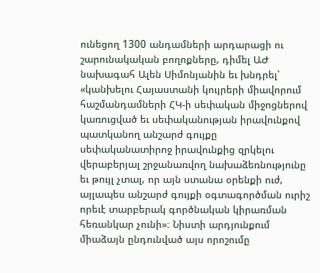ունեցող 1300 անդամների արդարացի ու շարունակական բողոքները, դիմել ԱԺ նախագահ Ալեն Սիմոնյանին եւ խնդրել՝ «կանխելու Հայաստանի կույրերի միավորում հաշմանդամների ՀԿ-ի սեփական միջոցներով կառուցված եւ սեփականության իրավունքով պատկանող անշարժ գույքը սեփականատիրոջ իրավունքից զրկելու վերաբերյալ շրջանառվող նախաձեռնությունը եւ թույլ չտալ, որ այն ստանա օրենքի ուժ, այլապես անշարժ գույքի օգտագործման ուրիշ որեւէ տարբերակ գործնական կիրառման հեռանկար չունի»։ Նիստի արդյունքում միաձայն ընդունված այս որոշումը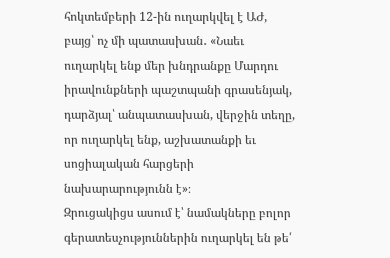հոկտեմբերի 12-ին ուղարկվել է ԱԺ, բայց՝ ոչ մի պատասխան․ «Նաեւ ուղարկել ենք մեր խնդրանքը Մարդու իրավունքների պաշտպանի գրասենյակ, դարձյալ՝ անպատասխան, վերջին տեղը, որ ուղարկել ենք, աշխատանքի եւ սոցիալական հարցերի նախարարությունն է»։
Զրուցակիցս ասում է՝ նամակները բոլոր գերատեսչություններին ուղարկել են թե՛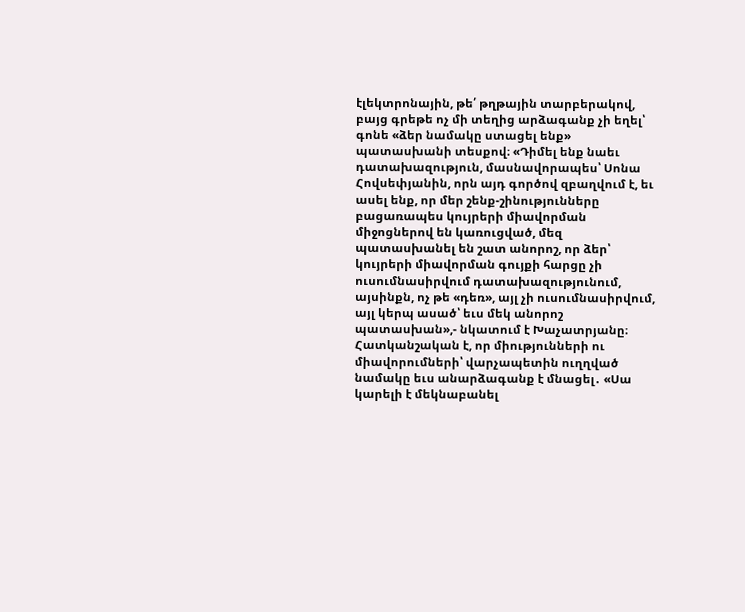էլեկտրոնային, թե՛ թղթային տարբերակով, բայց գրեթե ոչ մի տեղից արձագանք չի եղել՝ գոնե «ձեր նամակը ստացել ենք» պատասխանի տեսքով։ «Դիմել ենք նաեւ դատախազություն, մասնավորապես՝ Սոնա Հովսեփյանին, որն այդ գործով զբաղվում է, եւ ասել ենք, որ մեր շենք-շինությունները բացառապես կույրերի միավորման միջոցներով են կառուցված, մեզ պատասխանել են շատ անորոշ, որ ձեր՝ կույրերի միավորման գույքի հարցը չի ուսումնասիրվում դատախազությունում, այսինքն, ոչ թե «դեռ», այլ չի ուսումնասիրվում, այլ կերպ ասած՝ եւս մեկ անորոշ պատասխան»,- նկատում է Խաչատրյանը։
Հատկանշական է, որ միությունների ու միավորումների՝ վարչապետին ուղղված նամակը եւս անարձագանք է մնացել․ «Սա կարելի է մեկնաբանել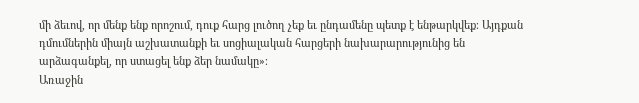մի ձեւով, որ մենք ենք որոշում, դուք հարց լուծող չեք եւ ընդամենը պետք է ենթարկվեք։ Այդքան դմումներին միայն աշխատանքի եւ սոցիալական հարցերի նախարարությունից են արձագանքել, որ ստացել ենք ձեր նամակը»։
Առաջին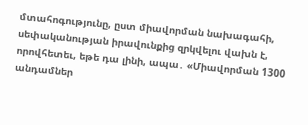մտահոգությունը, ըստ միավորման նախագահի, սեփականության իրավունքից զրկվելու վախն է, որովհետեւ, եթե դա լինի, ապա․ «Միավորման 1300 անդամներ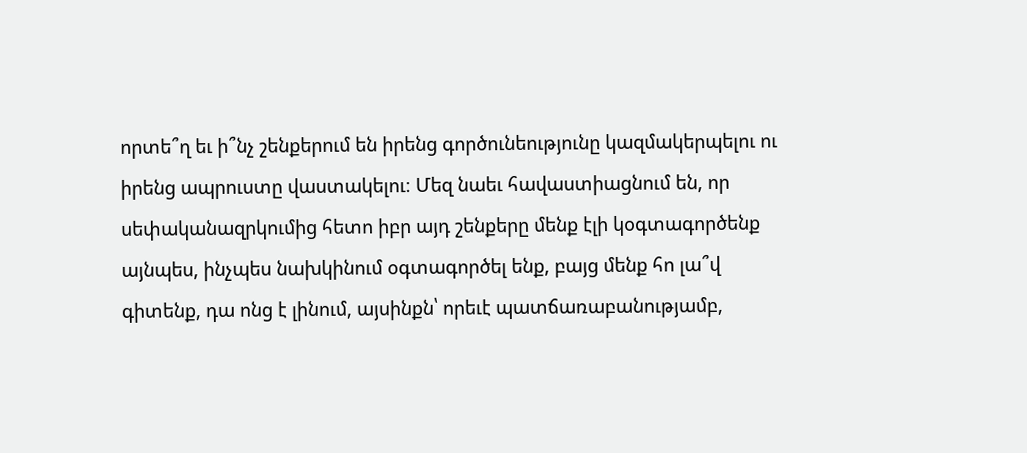որտե՞ղ եւ ի՞նչ շենքերում են իրենց գործունեությունը կազմակերպելու ու իրենց ապրուստը վաստակելու։ Մեզ նաեւ հավաստիացնում են, որ սեփականազրկումից հետո իբր այդ շենքերը մենք էլի կօգտագործենք այնպես, ինչպես նախկինում օգտագործել ենք, բայց մենք հո լա՞վ գիտենք, դա ոնց է լինում, այսինքն՝ որեւէ պատճառաբանությամբ,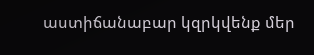աստիճանաբար կզրկվենք մեր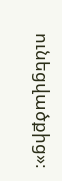ունեցվածքից»։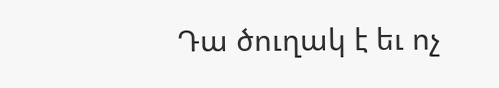Դա ծուղակ է եւ ոչ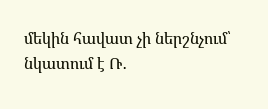մեկին հավատ չի ներշնչում՝ նկատում է Ռ․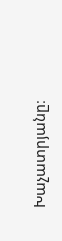Խաչատրյանը։